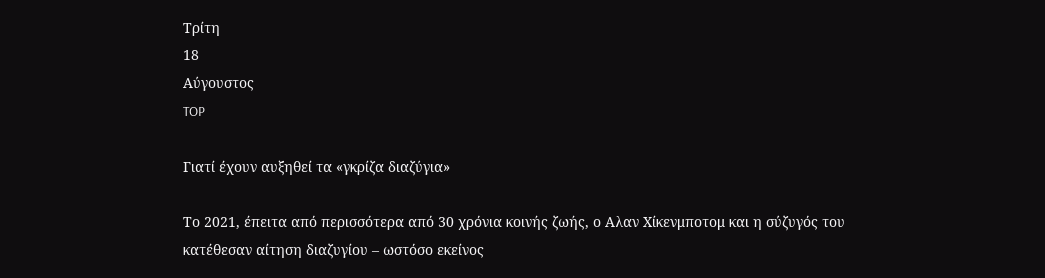Τρίτη
18
Αύγουστος
TOP

Γιατί έχουν αυξηθεί τα «γκρίζα διαζύγια»

Το 2021, έπειτα από περισσότερα από 30 χρόνια κοινής ζωής, ο Αλαν Χίκενμποτομ και η σύζυγός του κατέθεσαν αίτηση διαζυγίου – ωστόσο εκείνος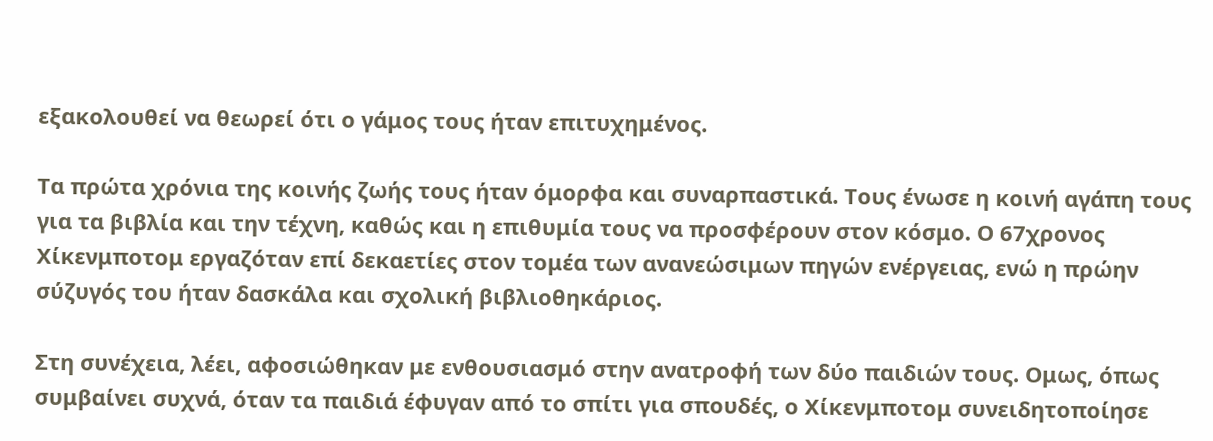εξακολουθεί να θεωρεί ότι ο γάμος τους ήταν επιτυχημένος.

Τα πρώτα χρόνια της κοινής ζωής τους ήταν όμορφα και συναρπαστικά. Τους ένωσε η κοινή αγάπη τους για τα βιβλία και την τέχνη, καθώς και η επιθυμία τους να προσφέρουν στον κόσμο. Ο 67χρονος Χίκενμποτομ εργαζόταν επί δεκαετίες στον τομέα των ανανεώσιμων πηγών ενέργειας, ενώ η πρώην σύζυγός του ήταν δασκάλα και σχολική βιβλιοθηκάριος.

Στη συνέχεια, λέει, αφοσιώθηκαν με ενθουσιασμό στην ανατροφή των δύο παιδιών τους. Ομως, όπως συμβαίνει συχνά, όταν τα παιδιά έφυγαν από το σπίτι για σπουδές, ο Χίκενμποτομ συνειδητοποίησε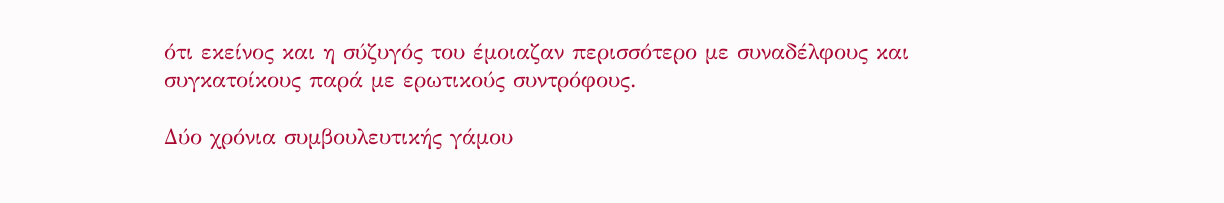ότι εκείνος και η σύζυγός του έμοιαζαν περισσότερο με συναδέλφους και συγκατοίκους παρά με ερωτικούς συντρόφους.

Δύο χρόνια συμβουλευτικής γάμου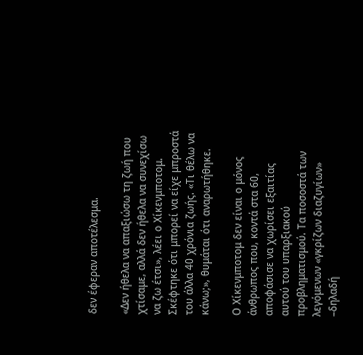δεν έφεραν αποτέλεσμα.

«Δεν ήθελα να απαξιώσω τη ζωή που χτίσαμε, αλλά δεν ήθελα να συνεχίσω να ζω έτσι», λέει ο Χίκενμποτομ. Σκέφτηκε ότι μπορεί να είχε μπροστά του άλλα 40 χρόνια ζωής. «Τι θέλω να κάνω;», θυμάται ότι αναρωτήθηκε.

Ο Χίκενμποτομ δεν είναι ο μόνος άνθρωπος που, κοντά στα 60, αποφάσισε να χωρίσει εξαιτίας αυτού του υπαρξιακού προβληματισμού. Τα ποσοστά των λεγόμενων «γκρίζων διαζυγίων» –δηλαδή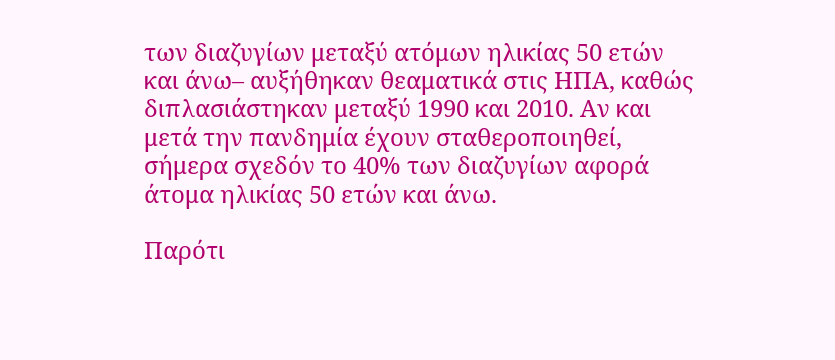των διαζυγίων μεταξύ ατόμων ηλικίας 50 ετών και άνω– αυξήθηκαν θεαματικά στις ΗΠΑ, καθώς διπλασιάστηκαν μεταξύ 1990 και 2010. Αν και μετά την πανδημία έχουν σταθεροποιηθεί, σήμερα σχεδόν το 40% των διαζυγίων αφορά άτομα ηλικίας 50 ετών και άνω.

Παρότι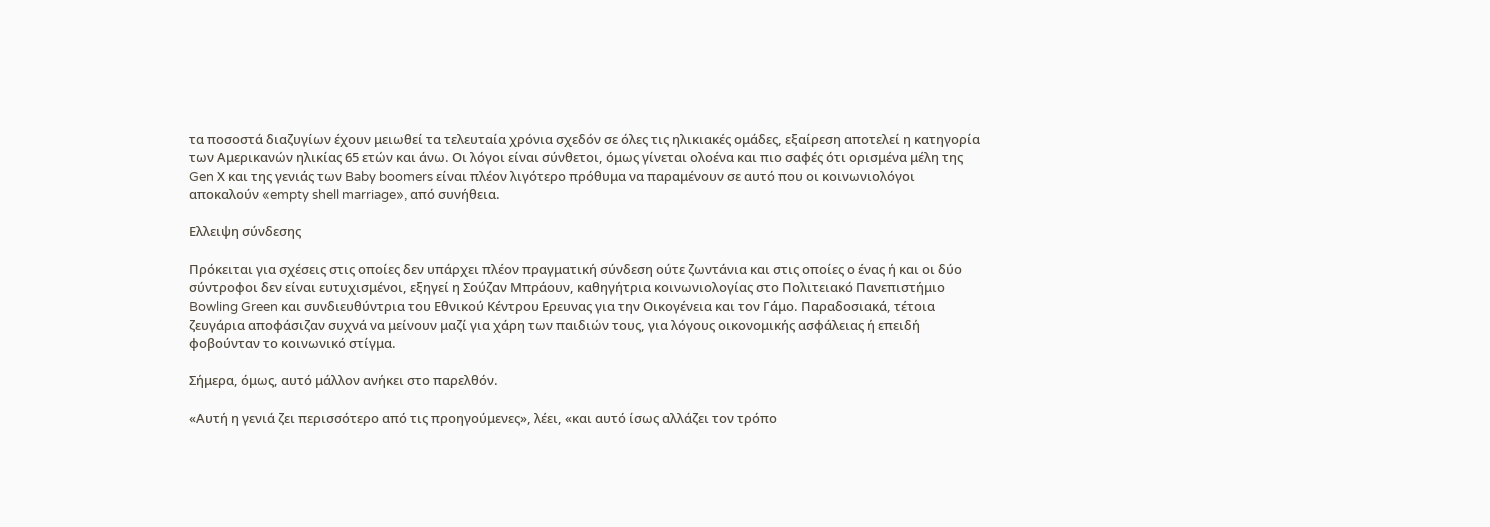τα ποσοστά διαζυγίων έχουν μειωθεί τα τελευταία χρόνια σχεδόν σε όλες τις ηλικιακές ομάδες, εξαίρεση αποτελεί η κατηγορία των Αμερικανών ηλικίας 65 ετών και άνω. Οι λόγοι είναι σύνθετοι, όμως γίνεται ολοένα και πιο σαφές ότι ορισμένα μέλη της Gen Χ και της γενιάς των Baby boomers είναι πλέον λιγότερο πρόθυμα να παραμένουν σε αυτό που οι κοινωνιολόγοι αποκαλούν «empty shell marriage», από συνήθεια.

Ελλειψη σύνδεσης

Πρόκειται για σχέσεις στις οποίες δεν υπάρχει πλέον πραγματική σύνδεση ούτε ζωντάνια και στις οποίες ο ένας ή και οι δύο σύντροφοι δεν είναι ευτυχισμένοι, εξηγεί η Σούζαν Μπράουν, καθηγήτρια κοινωνιολογίας στο Πολιτειακό Πανεπιστήμιο Bowling Green και συνδιευθύντρια του Εθνικού Κέντρου Ερευνας για την Οικογένεια και τον Γάμο. Παραδοσιακά, τέτοια ζευγάρια αποφάσιζαν συχνά να μείνουν μαζί για χάρη των παιδιών τους, για λόγους οικονομικής ασφάλειας ή επειδή φοβούνταν το κοινωνικό στίγμα.

Σήμερα, όμως, αυτό μάλλον ανήκει στο παρελθόν.

«Αυτή η γενιά ζει περισσότερο από τις προηγούμενες», λέει, «και αυτό ίσως αλλάζει τον τρόπο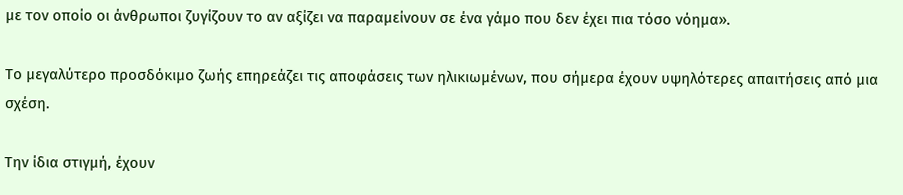με τον οποίο οι άνθρωποι ζυγίζουν το αν αξίζει να παραμείνουν σε ένα γάμο που δεν έχει πια τόσο νόημα».

Το μεγαλύτερο προσδόκιμο ζωής επηρεάζει τις αποφάσεις των ηλικιωμένων, που σήμερα έχουν υψηλότερες απαιτήσεις από μια σχέση.

Την ίδια στιγμή, έχουν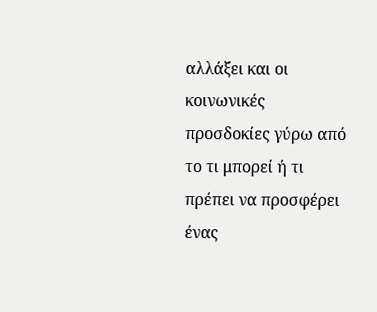αλλάξει και οι κοινωνικές προσδοκίες γύρω από το τι μπορεί ή τι πρέπει να προσφέρει ένας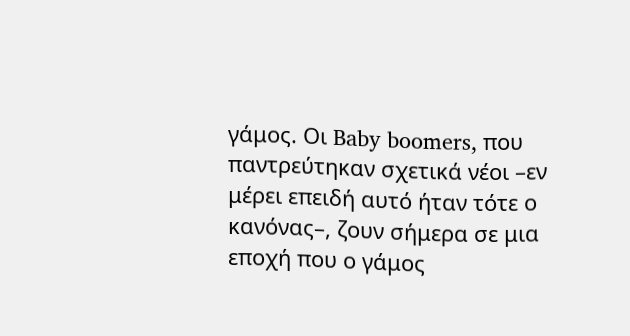γάμος. Οι Baby boomers, που παντρεύτηκαν σχετικά νέοι –εν μέρει επειδή αυτό ήταν τότε ο κανόνας–, ζουν σήμερα σε μια εποχή που ο γάμος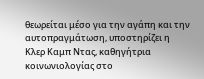θεωρείται μέσο για την αγάπη και την αυτοπραγμάτωση, υποστηρίζει η Κλερ Καμπ Ντας, καθηγήτρια κοινωνιολογίας στο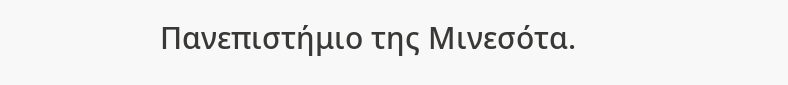Πανεπιστήμιο της Μινεσότα.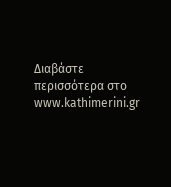Διαβάστε περισσότερα στο www.kathimerini.gr